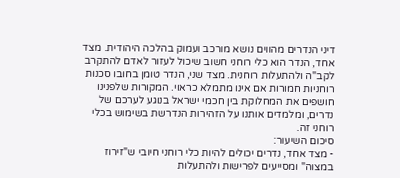דיני הנדרים מהווים נושא מורכב ועמוק בהלכה היהודית. מצד אחד, הנדר הוא כלי רוחני חשוב שיכול לעזור לאדם להתקרב לקב"ה ולהתעלות רוחנית. מצד שני, הנדר טומן בחובו סכנות רוחניות חמורות אם אינו מתמלא כראוי. המקורות שלפנינו חושפים את המחלוקת בין חכמי ישראל בנוגע לערכם של נדרים, ומלמדים אותנו על הזהירות הנדרשת בשימוש בכלי רוחני זה.
סיכום השיעור:
- מצד אחד, נדרים יכולים להיות כלי רוחני חיובי ש"זירוז במצוה" ומסייעים לפרישות ולהתעלות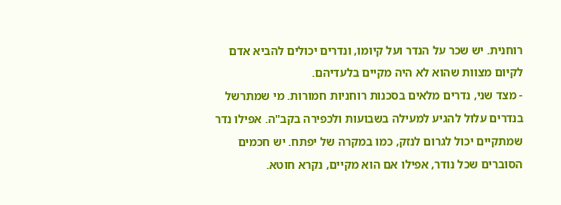רוחנית. יש שכר על הנדר ועל קיומו, ונדרים יכולים להביא אדם לקיום מצוות שהוא לא היה מקיים בלעדיהם.
- מצד שני, נדרים מלאים בסכנות רוחניות חמורות. מי שמתרשל בנדרים עלול להגיע למעילה בשבועות ולכפירה בקב"ה. אפילו נדר שמתקיים יכול לגרום לנזק, כמו במקרה של יפתח. יש חכמים הסוברים שכל נודר, אפילו אם הוא מקיים, נקרא חוטא.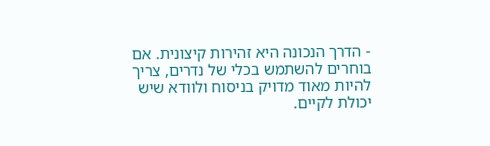- הדרך הנכונה היא זהירות קיצונית. אם בוחרים להשתמש בכלי של נדרים, צריך להיות מאוד מדויק בניסוח ולוודא שיש יכולת לקיים.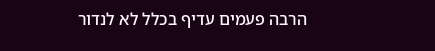הרבה פעמים עדיף בכלל לא לנדור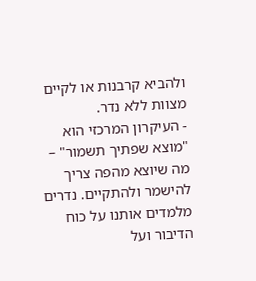ולהביא קרבנות או לקיים מצוות ללא נדר.
- העיקרון המרכזי הוא "מוצא שפתיך תשמור" – מה שיוצא מהפה צריך להישמר ולהתקיים. נדרים מלמדים אותנו על כוח הדיבור ועל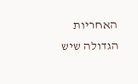האחריות הגדולה שיש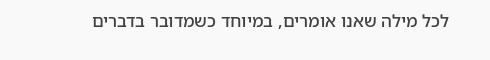לכל מילה שאנו אומרים, במיוחד כשמדובר בדברים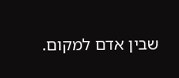שבין אדם למקום.